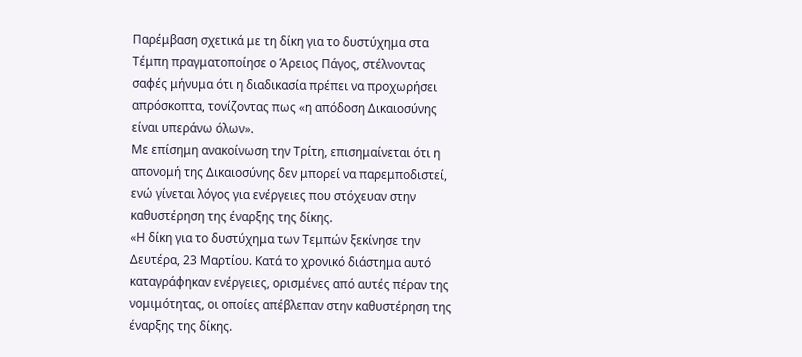Παρέμβαση σχετικά με τη δίκη για το δυστύχημα στα Τέμπη πραγματοποίησε ο Άρειος Πάγος, στέλνοντας σαφές μήνυμα ότι η διαδικασία πρέπει να προχωρήσει απρόσκοπτα, τονίζοντας πως «η απόδοση Δικαιοσύνης είναι υπεράνω όλων».
Με επίσημη ανακοίνωση την Τρίτη, επισημαίνεται ότι η απονομή της Δικαιοσύνης δεν μπορεί να παρεμποδιστεί, ενώ γίνεται λόγος για ενέργειες που στόχευαν στην καθυστέρηση της έναρξης της δίκης.
«Η δίκη για το δυστύχημα των Τεμπών ξεκίνησε την Δευτέρα, 23 Μαρτίου. Κατά το χρονικό διάστημα αυτό καταγράφηκαν ενέργειες, ορισμένες από αυτές πέραν της νομιμότητας, οι οποίες απέβλεπαν στην καθυστέρηση της έναρξης της δίκης.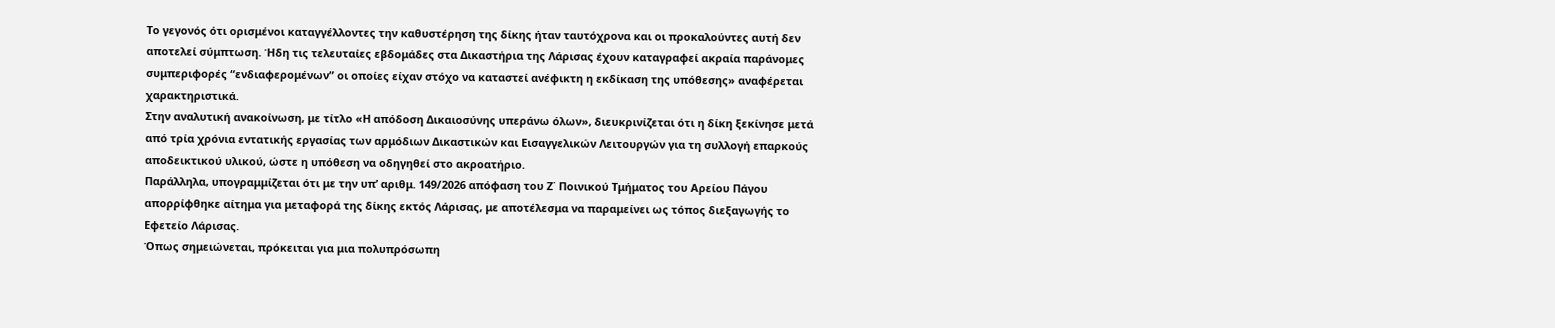Το γεγονός ότι ορισμένοι καταγγέλλοντες την καθυστέρηση της δίκης ήταν ταυτόχρονα και οι προκαλούντες αυτή δεν αποτελεί σύμπτωση. Ήδη τις τελευταίες εβδομάδες στα Δικαστήρια της Λάρισας έχουν καταγραφεί ακραία παράνομες συμπεριφορές “ενδιαφερομένων” οι οποίες είχαν στόχο να καταστεί ανέφικτη η εκδίκαση της υπόθεσης» αναφέρεται χαρακτηριστικά.
Στην αναλυτική ανακοίνωση, με τίτλο «Η απόδοση Δικαιοσύνης υπεράνω όλων», διευκρινίζεται ότι η δίκη ξεκίνησε μετά από τρία χρόνια εντατικής εργασίας των αρμόδιων Δικαστικών και Εισαγγελικών Λειτουργών για τη συλλογή επαρκούς αποδεικτικού υλικού, ώστε η υπόθεση να οδηγηθεί στο ακροατήριο.
Παράλληλα, υπογραμμίζεται ότι με την υπ’ αριθμ. 149/2026 απόφαση του Ζ΄ Ποινικού Τμήματος του Αρείου Πάγου απορρίφθηκε αίτημα για μεταφορά της δίκης εκτός Λάρισας, με αποτέλεσμα να παραμείνει ως τόπος διεξαγωγής το Εφετείο Λάρισας.
Όπως σημειώνεται, πρόκειται για μια πολυπρόσωπη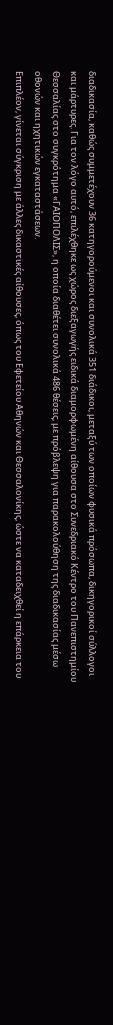διαδικασία, καθώς συμμετέχουν 36 κατηγορούμενοι και συνολικά 351 διάδικοι, μεταξύ των οποίων φυσικά πρόσωπα, δικηγορικοί σύλλογοι και μάρτυρες. Για τον λόγο αυτό, επιλέχθηκε ως χώρος διεξαγωγής ειδικά διαμορφωμένη αίθουσα στο Συνεδριακό Κέντρο του Πανεπιστημίου Θεσσαλίας στο συγκρότημα «ΓΑΙΟΠΟΛΙΣ», η οποία διαθέτει συνολικά 486 θέσεις, με πρόβλεψη για παρακολούθηση της διαδικασίας μέσω οθονών και ηχητικών εγκαταστάσεων.
Επιπλέον, γίνεται σύγκριση με άλλες δικαστικές αίθουσες, όπως του Εφετείου Αθηνών και Θεσσαλονίκης, ώστε να καταδειχθεί η επάρκεια του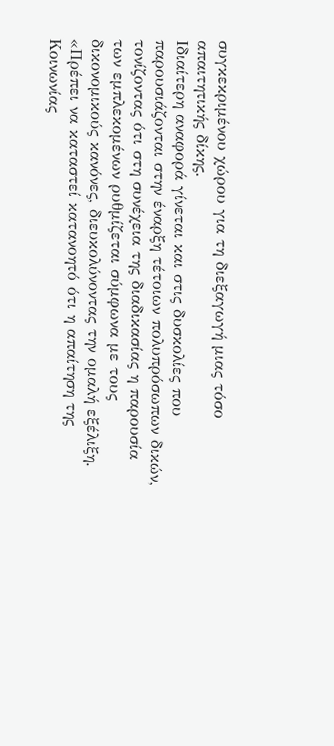συγκεκριμένου χώρου για τη διεξαγωγή μιας τόσο απαιτητικής δίκης.
Ιδιαίτερη αναφορά γίνεται και στις δυσκολίες που παρουσιάζονται στην έναρξη τέτοιων πολυπρόσωπων δικών, τονίζοντας ότι στη συνέχεια της διαδικασίας η παρουσία των εμπλεκομένων ρυθμίζεται σύμφωνα με τους δικονομικούς κανόνες, διευκολύνοντας την ομαλή εξέλιξη.
«Πρέπει να καταστεί κατανοητό ότι η απαίτηση της Κοινωνίας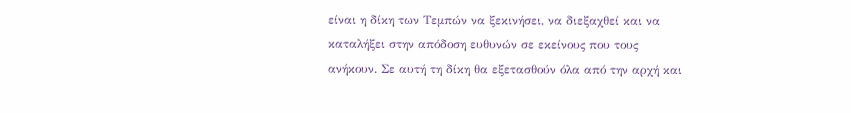είναι η δίκη των Τεμπών να ξεκινήσει, να διεξαχθεί και να καταλήξει στην απόδοση ευθυνών σε εκείνους που τους ανήκουν. Σε αυτή τη δίκη θα εξετασθούν όλα από την αρχή και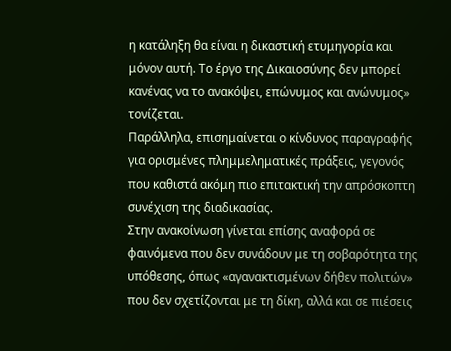η κατάληξη θα είναι η δικαστική ετυμηγορία και μόνον αυτή. Το έργο της Δικαιοσύνης δεν μπορεί κανένας να το ανακόψει, επώνυμος και ανώνυμος» τονίζεται.
Παράλληλα, επισημαίνεται ο κίνδυνος παραγραφής για ορισμένες πλημμεληματικές πράξεις, γεγονός που καθιστά ακόμη πιο επιτακτική την απρόσκοπτη συνέχιση της διαδικασίας.
Στην ανακοίνωση γίνεται επίσης αναφορά σε φαινόμενα που δεν συνάδουν με τη σοβαρότητα της υπόθεσης, όπως «αγανακτισμένων δήθεν πολιτών» που δεν σχετίζονται με τη δίκη, αλλά και σε πιέσεις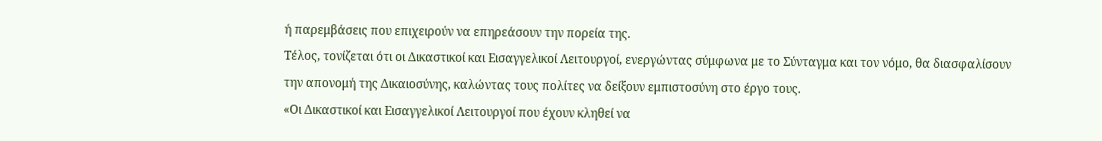ή παρεμβάσεις που επιχειρούν να επηρεάσουν την πορεία της.
Τέλος, τονίζεται ότι οι Δικαστικοί και Εισαγγελικοί Λειτουργοί, ενεργώντας σύμφωνα με το Σύνταγμα και τον νόμο, θα διασφαλίσουν την απονομή της Δικαιοσύνης, καλώντας τους πολίτες να δείξουν εμπιστοσύνη στο έργο τους.
«Οι Δικαστικοί και Εισαγγελικοί Λειτουργοί που έχουν κληθεί να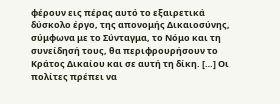φέρουν εις πέρας αυτό το εξαιρετικά δύσκολο έργο, της απονομής Δικαιοσύνης, σύμφωνα με το Σύνταγμα, το Νόμο και τη συνείδησή τους, θα περιφρουρήσουν το Κράτος Δικαίου και σε αυτή τη δίκη. […] Οι πολίτες πρέπει να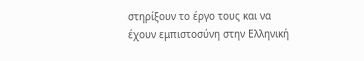στηρίξουν το έργο τους και να έχουν εμπιστοσύνη στην Ελληνική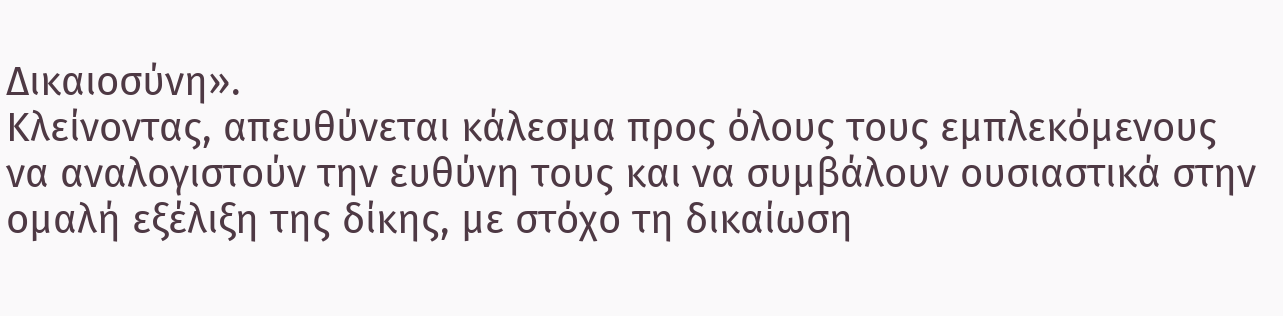Δικαιοσύνη».
Κλείνοντας, απευθύνεται κάλεσμα προς όλους τους εμπλεκόμενους να αναλογιστούν την ευθύνη τους και να συμβάλουν ουσιαστικά στην ομαλή εξέλιξη της δίκης, με στόχο τη δικαίωση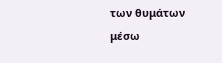των θυμάτων μέσω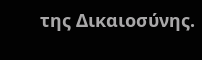της Δικαιοσύνης.